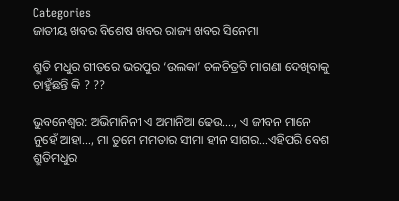Categories
ଜାତୀୟ ଖବର ବିଶେଷ ଖବର ରାଜ୍ୟ ଖବର ସିନେମା

ଶ୍ରୁତି ମଧୁର ଗୀତରେ ଭରପୁର ‘ଉଲକା’ ଚଳଚିତ୍ରଟି ମାଗଣା ଦେଖିବାକୁ ଚାହୁଁଛନ୍ତି କି ? ??

ଭୁବନେଶ୍ବର: ଅଭିମାନିନୀ ଏ ଅମାନିଆ ଢେଉ…., ଏ ଜୀବନ ମାନେ ନୁହେଁ ଆହା…, ମା ତୁମେ ମମତାର ସୀମା ହୀନ ସାଗର…ଏହିପରି ବେଶ ଶ୍ରୁତିମଧୁର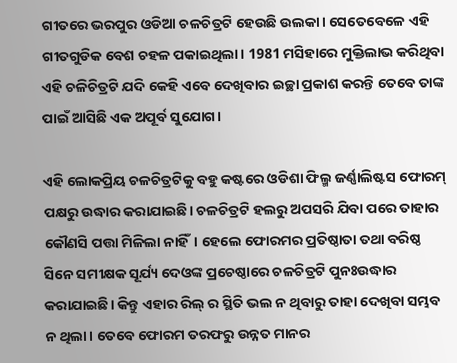ଗୀତରେ ଭରପୁର ଓଡିଆ ଚଳଚିତ୍ରଟି ହେଉଛି ଉଲକା। ସେତେବେଳେ ଏହି ଗୀତଗୁଡିକ ବେଶ ଚହଳ ପକାଇଥିଲା। 1981 ମସିହାରେ ମୁକ୍ତିଲାଭ କରିଥିବା ଏହି ଚଳିଚିତ୍ରଟି ଯଦି କେହି ଏବେ ଦେଖିବାର ଇଚ୍ଛା ପ୍ରକାଶ କରନ୍ତି ତେବେ ତାଙ୍କ ପାଇଁ ଆସିଛି ଏକ ଅପୂର୍ବ ସୁଯୋଗ।

ଏହି ଲୋକପ୍ରିୟ ଚଳଚିତ୍ରଟିକୁ ବହୁ କଷ୍ଟରେ ଓଡିଶା ଫିଲ୍ମ ଜର୍ଣ୍ଣାଲିଷ୍ଟସ ଫୋରମ୍ ପକ୍ଷରୁ ଉଦ୍ଧାର କରାଯାଇଛି। ଚଳଚିତ୍ରଟି ହଲରୁ ଅପସରି ଯିବା ପରେ ତାହାର କୌଣସି ପତ୍ତା ମିଳିଲା ନାହିଁ। ହେଲେ ଫୋରମର ପ୍ରତିଷ୍ଠାତା ତଥା ବରିଷ୍ଠ ସିନେ ସମୀକ୍ଷକ ସୂର୍ଯ୍ୟ ଦେଓଙ୍କ ପ୍ରଚେଷ୍ଠାରେ ଚଳଚିତ୍ରଟି ପୁନଃଉଦ୍ଧାର କରାଯାଇଛି। କିନ୍ତୁ ଏହାର ରିଲ୍ ର ସ୍ଥିତି ଭଲ ନ ଥିବାରୁ ତାହା ଦେଖିବା ସମ୍ଭବ ନ ଥିଲା। ତେବେ ଫୋରମ ତରଫରୁ ଉନ୍ନତ ମାନର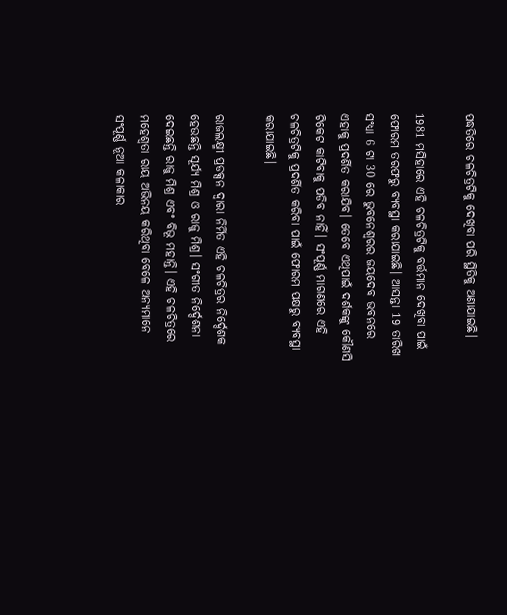ପଦ୍ଧତିରେ ଚଳଚିତ୍ରଟିକୁ ଦେଖିବା ପରି ସ୍ଥିତିକୁ ଅଣାଯାଇଛି।

1981 ମସିହାରେ ଏହି ଚଳଚିତ୍ରଟିକୁ ବର୍ତ୍ତମାନ ଦେଖିବା ପାଇଁ ଫୋରମ ତରଫରୁ ବ୍ୟବସ୍ଥା କରାଯାଇଛି। ଆସନ୍ତା 19 ତାରିଖ ସଂଧ୍ୟା 6 ଟା 30 ରେ ଭୁବନେଶ୍ବରର ଜୟଦେବ ଭବନରେ ଏହାକୁ ପ୍ରଦର୍ଶିତ କରାଯିବ। ତେବେ ଏଥିପାଇଁ ଦର୍ଶକଙ୍କୁ କୌଣସି ଟିକେଟ କାଟିବାକୁ ପଡିବ ନାହିଁ। ସଂପୂର୍ଣ୍ଣ ମାଗଣରେ ଏହି ଚଳଚିତ୍ରଟିକୁ ପ୍ରଦର୍ଶିତ କରିବା ପାଇଁ ଫୋରମ ପକ୍ଷରୁ ବ୍ୟବସ୍ଥା କରାଯାଇଛି।

ରାଜଲକ୍ଷ୍ମୀ ପ୍ରଡକ୍ସନ ଦ୍ବାରା ନିର୍ମିତ ଏହି ଚଳଚିତ୍ରର ନିର୍ଦ୍ଦେଶକ ହେଉଛନ୍ତି ସୂର୍ଯ୍ୟ ମିଶ୍ର ଓ ରାଜୁ ମିଶ୍ର। ସଂଗୀତ ନିର୍ଦ୍ଦେଶନା ଦେଇଛନ୍ତି ରାଜୁ ମିଶ୍ର ଏବଂ ବିଭୂ ମହାନ୍ତି। ଏହି ଚଳଚିତ୍ରରେ ମହେଶ୍ବତା ରାୟ ଅଭିନୟ କରିଥିବା ବେଳେ ଅନ୍ୟମାନେ ସଂପୂର୍ଣ୍ଣ ନୂଆ କଳାକାର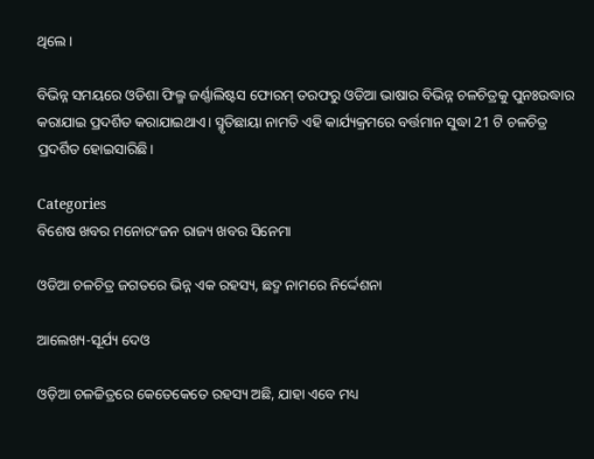ଥିଲେ।

ବିଭିନ୍ନ ସମୟରେ ଓଡିଶା ଫିଲ୍ମ ଜର୍ଣ୍ଣାଲିଷ୍ଟସ ଫୋରମ୍ ତରଫରୁ ଓଡିଆ ଭାଷାର ବିଭିନ୍ନ ଚଳଚିତ୍ରକୁ ପୁନଃଉଦ୍ଧାର କରାଯାଇ ପ୍ରଦର୍ଶିତ କରାଯାଇଥାଏ। ସ୍ମୃତିଛାୟା ନାମତି ଏହି କାର୍ଯ୍ୟକ୍ରମରେ ବର୍ତ୍ତମାନ ସୁଦ୍ଧା 21 ଟି ଚଳଚିତ୍ର ପ୍ରଦର୍ଶିତ ହୋଇସାରିଛି।

Categories
ବିଶେଷ ଖବର ମନୋରଂଜନ ରାଜ୍ୟ ଖବର ସିନେମା

ଓଡିଆ ଚଳଚିତ୍ର ଜଗତରେ ଭିନ୍ନ ଏକ ରହସ୍ୟ, ଛଦ୍ମ ନାମରେ ନିର୍ଦ୍ଦେଶନା

ଆଲେଖ୍ୟ-ସୂର୍ଯ୍ୟ ଦେଓ

ଓଡ଼ିଆ ଚଳଚ୍ଚିତ୍ରରେ କେତେକେତେ ରହସ୍ୟ ଅଛି, ଯାହା ଏବେ ମଧ୍ୟ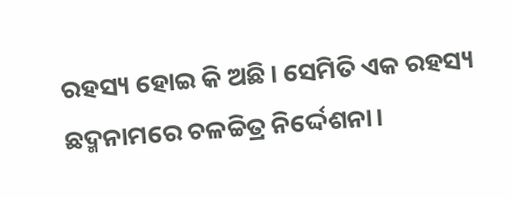ରହସ୍ୟ ହୋଇ କି ଅଛି। ସେମିତି ଏକ ରହସ୍ୟ ଛଦ୍ମନାମରେ ଚଳଚ୍ଚିତ୍ର ନିର୍ଦ୍ଦେଶନା।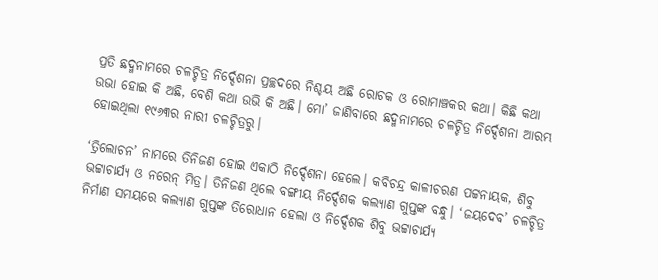ପ୍ରତି ଛଦ୍ମନାମରେ ଚଳଚ୍ଚିତ୍ର ନିର୍ଦ୍ଦେଶନା ପ୍ରଚ୍ଛଦରେ ନିଶ୍ଚୟ ଅଛି ରୋଚକ ଓ ରୋମାଞ୍ଚକର କଥା। କିଛି କଥା ଉଭା ହୋଇ କି ଅଛି, ବେଶି କଥା ଉଭି କି ଅଛି। ମୋ’ ଜାଣିବାରେ ଛଦ୍ମନାମରେ ଚଳଚ୍ଚିତ୍ର ନିର୍ଦ୍ଦେଶନା ଆରମ୍ଭ ହୋଇଥିଲା ୧୯୬୩ର ନାରୀ ଚଳଚ୍ଚିତ୍ରରୁ।

‘ତ୍ରିଲୋଚନ’ ନାମରେ ତିନିଜଣ ହୋଇ ଏକାଠି ନିର୍ଦ୍ଦେଶନା ହେଲେ। କବିଚନ୍ଦ୍ର କାଳୀଚରଣ ପଟ୍ଟନାୟକ, ଶିବୁ ଭଟ୍ଟାଚାର୍ଯ୍ୟ ଓ ନରେନ୍ ମିତ୍ର। ତିନିଜଣ ଥିଲେ ବଙ୍ଗୀୟ ନିର୍ଦ୍ଦେଶକ କଲ୍ୟାଣ ଗୁପ୍ତଙ୍କ ବନ୍ଧୁ। ‘ଜୟଦେବ’ ଚଳଚ୍ଚିତ୍ର ନିର୍ମାଣ ସମୟରେ କଲ୍ୟାଣ ଗୁପ୍ତଙ୍କ ତିରୋଧାନ ହେଲା ଓ ନିର୍ଦ୍ଦେଶକ ଶିବୁ ଭଟ୍ଟାଚାର୍ଯ୍ୟ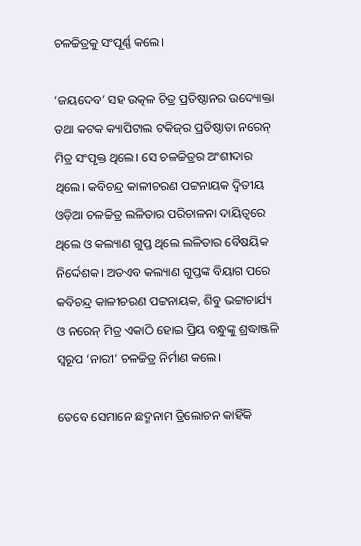ଚଳଚ୍ଚିତ୍ରକୁ ସଂପୂର୍ଣ୍ଣ କଲେ।

‘ଜୟଦେବ’ ସହ ଉତ୍କଳ ଚିତ୍ର ପ୍ରତିଷ୍ଠାନର ଉଦ୍ୟୋକ୍ତା ତଥା କଟକ କ୍ୟାପିଟାଲ ଟକିଜ୍‌ର ପ୍ରତିଷ୍ଠାତା ନରେନ୍ ମିତ୍ର ସଂପୃକ୍ତ ଥିଲେ। ସେ ଚଳଚ୍ଚିତ୍ରର ଅଂଶୀଦାର ଥିଲେ। କବିଚନ୍ଦ୍ର କାଳୀଚରଣ ପଟ୍ଟନାୟକ ଦ୍ୱିତୀୟ ଓଡ଼ିଆ ଚଳଚ୍ଚିତ୍ର ଲଳିତାର ପରିଚାଳନା ଦାୟିତ୍ୱରେ ଥିଲେ ଓ କଲ୍ୟାଣ ଗୁପ୍ତ ଥିଲେ ଲଳିତାର ବୈଷୟିକ ନିର୍ଦ୍ଦେଶକ। ଅତଏବ କଲ୍ୟାଣ ଗୁପ୍ତଙ୍କ ବିୟାଗ ପରେ କବିଚନ୍ଦ୍ର କାଳୀଚରଣ ପଟ୍ଟନାୟକ, ଶିବୁ ଭଟ୍ଟାଚାର୍ଯ୍ୟ ଓ ନରେନ୍ ମିତ୍ର ଏକାଠି ହୋଇ ପ୍ରିୟ ବନ୍ଧୁଙ୍କୁ ଶ୍ରଦ୍ଧାଞ୍ଜଳି ସ୍ୱରୂପ ‘ନାରୀ’ ଚଳଚ୍ଚିତ୍ର ନିର୍ମାଣ କଲେ।

ତେବେ ସେମାନେ ଛଦ୍ମନାମ ତ୍ରିଲୋଚନ କାହିଁକି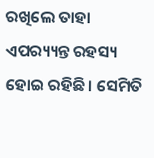ରଖିଲେ ତାହା ଏପର‌୍ୟ୍ୟନ୍ତ ରହସ୍ୟ ହୋଇ ରହିଛି। ସେମିତି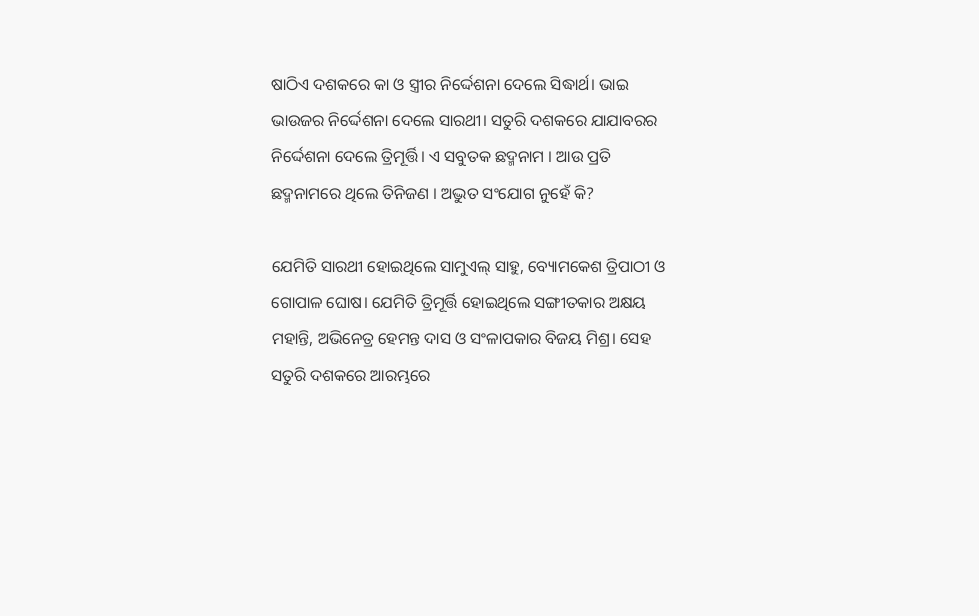ଷାଠିଏ ଦଶକରେ କା ଓ ସ୍ତ୍ରୀର ନିର୍ଦ୍ଦେଶନା ଦେଲେ ସିଦ୍ଧାର୍ଥ। ଭାଇ ଭାଉଜର ନିର୍ଦ୍ଦେଶନା ଦେଲେ ସାରଥୀ। ସତୁରି ଦଶକରେ ଯାଯାବରର ନିର୍ଦ୍ଦେଶନା ଦେଲେ ତ୍ରିମୂର୍ତ୍ତି। ଏ ସବୁତକ ଛଦ୍ମନାମ । ଆଉ ପ୍ରତି ଛଦ୍ମନାମରେ ଥିଲେ ତିନିଜଣ । ଅଦ୍ଭୁତ ସଂଯୋଗ ନୁହେଁ କି?

ଯେମିତି ସାରଥୀ ହୋଇଥିଲେ ସାମୁଏଲ୍ ସାହୁ, ବ୍ୟୋମକେଶ ତ୍ରିପାଠୀ ଓ ଗୋପାଳ ଘୋଷ। ଯେମିତି ତ୍ରିମୂର୍ତ୍ତି ହୋଇଥିଲେ ସଙ୍ଗୀତକାର ଅକ୍ଷୟ ମହାନ୍ତି, ଅଭିନେତ୍ର ହେମନ୍ତ ଦାସ ଓ ସଂଳାପକାର ବିଜୟ ମିଶ୍ର। ସେହ ସତୁରି ଦଶକରେ ଆରମ୍ଭରେ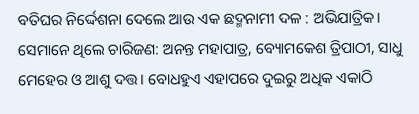ବତିଘର ନିର୍ଦ୍ଦେଶନା ଦେଲେ ଆଉ ଏକ ଛଦ୍ମନାମୀ ଦଳ : ଅଭିଯାତ୍ରିକ। ସେମାନେ ଥିଲେ ଚାରିଜଣ: ଅନନ୍ତ ମହାପାତ୍ର, ବ୍ୟୋମକେଶ ତ୍ରିପାଠୀ, ସାଧୁ ମେହେର ଓ ଆଶୁ ଦତ୍ତ। ବୋଧହୁଏ ଏହାପରେ ଦୁଇରୁ ଅଧିକ ଏକାଠି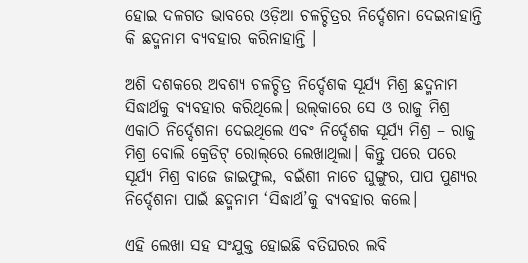ହୋଇ ଦଳଗତ ଭାବରେ ଓଡ଼ିଆ ଚଳଚ୍ଚିତ୍ରର ନିର୍ଦ୍ଦେଶନା ଦେଇନାହାନ୍ତି କି ଛଦ୍ମନାମ ବ୍ୟବହାର କରିନାହାନ୍ତି ।

ଅଶି ଦଶକରେ ଅବଶ୍ୟ ଚଳଚ୍ଚିତ୍ର ନିର୍ଦ୍ଦେଶକ ସୂର୍ଯ୍ୟ ମିଶ୍ର ଛଦ୍ମନାମ ସିଦ୍ଧାର୍ଥକୁ ବ୍ୟବହାର କରିଥିଲେ। ଉଲ୍‌କାରେ ସେ ଓ ରାଜୁ ମିଶ୍ର ଏକାଠି ନିର୍ଦ୍ଦେଶନା ଦେଇଥିଲେ ଏବଂ ନିର୍ଦ୍ଦେଶକ ସୂର୍ଯ୍ୟ ମିଶ୍ର – ରାଜୁ ମିଶ୍ର ବୋଲି କ୍ରେଡିଟ୍ ରୋଲ୍‌ରେ ଲେଖାଥିଲା। କିନ୍ତୁ ପରେ ପରେ ସୂର୍ଯ୍ୟ ମିଶ୍ର ବାଜେ ଜାଇଫୁଲ, ବଇଁଶୀ ନାଚେ ଘୁଙ୍ଗୁର, ପାପ ପୁଣ୍ୟର ନିର୍ଦ୍ଦେଶନା ପାଇଁ ଛଦ୍ମନାମ ‘ସିଦ୍ଧାର୍ଥ’କୁ ବ୍ୟବହାର କଲେ।

ଏହି ଲେଖା ସହ ସଂଯୁକ୍ତ ହୋଇଛି ବତିଘରର ଲବି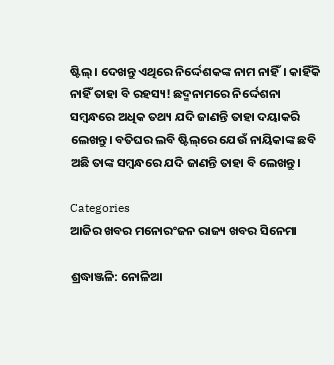ଷ୍ଟିଲ୍। ଦେଖନ୍ତୁ ଏଥିରେ ନିର୍ଦ୍ଦେଶକଙ୍କ ନାମ ନାହିଁ। କାହିଁକି ନାହିଁ ତାହା ବି ରହସ୍ୟ! ଛଦ୍ମନାମରେ ନିର୍ଦ୍ଦେଶନା ସମ୍ବନ୍ଧରେ ଅଧିକ ତଥ୍ୟ ଯଦି ଜାଣନ୍ତି ତାହା ଦୟାକରି ଲେଖନ୍ତୁ। ବତିଘର ଲବି ଷ୍ଟିଲ୍‌ରେ ଯେଉଁ ନାୟିକାଙ୍କ ଛବି ଅଛି ତାଙ୍କ ସମ୍ବନ୍ଧରେ ଯଦି ଜାଣନ୍ତି ତାହା ବି ଲେଖନ୍ତୁ।

Categories
ଆଜିର ଖବର ମନୋରଂଜନ ରାଜ୍ୟ ଖବର ସିନେମା

ଶ୍ରଦ୍ଧାଞ୍ଜଳି: ନୋଳିଆ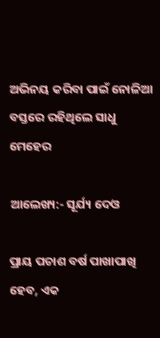ଅଭିନୟ କରିବା ପାଇଁ ନୋଳିଆ ବସ୍ତରେ ରହିଥିଲେ ସାଧୁ ମେହେର

ଆଲେଖ୍ୟ:- ସୂର୍ଯ୍ୟ ଦେଓ

ପ୍ରାୟ ପଚାଶ ବର୍ଷ ପାଖାପାଖି ହେବ, ଏକ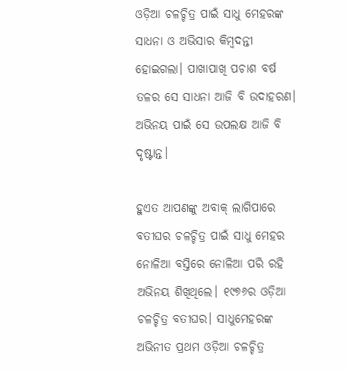ଓଡ଼ିଆ ଚଳଚ୍ଚିତ୍ର ପାଇଁ ସାଧୁ ମେହରଙ୍କ ସାଧନା ଓ ଅଭିସାର କିମ୍ବଦନ୍ତୀ ହୋଇଗଲା। ପାଖାପାଖି ପଚାଶ ବର୍ଷ ତଳର ସେ ସାଧନା ଆଜି ବି ଉଦାହରଣ। ଅଭିନୟ ପାଇଁ ସେ ଉପଲକ୍ଷ ଆଜି ବି ଦୃଷ୍ଟାନ୍ତ।

ହୁଏତ ଆପଣଙ୍କୁ ଅବାକ୍ ଲାଗିପାରେ ବତୀଘର ଚଳଚ୍ଚିତ୍ର ପାଇଁ ସାଧୁ ମେହର ନୋଳିଆ ବସ୍ତିରେ ନୋଳିଆ ପରି ରହି ଅଭିନୟ ଶିଖିଥିଲେ। ୧୯୭୬ର ଓଡ଼ିଆ ଚଳଚ୍ଚିତ୍ର ବତୀଘର। ସାଧୁମେହରଙ୍କ ଅଭିନୀତ ପ୍ରଥମ ଓଡ଼ିଆ ଚଳଚ୍ଚିତ୍ର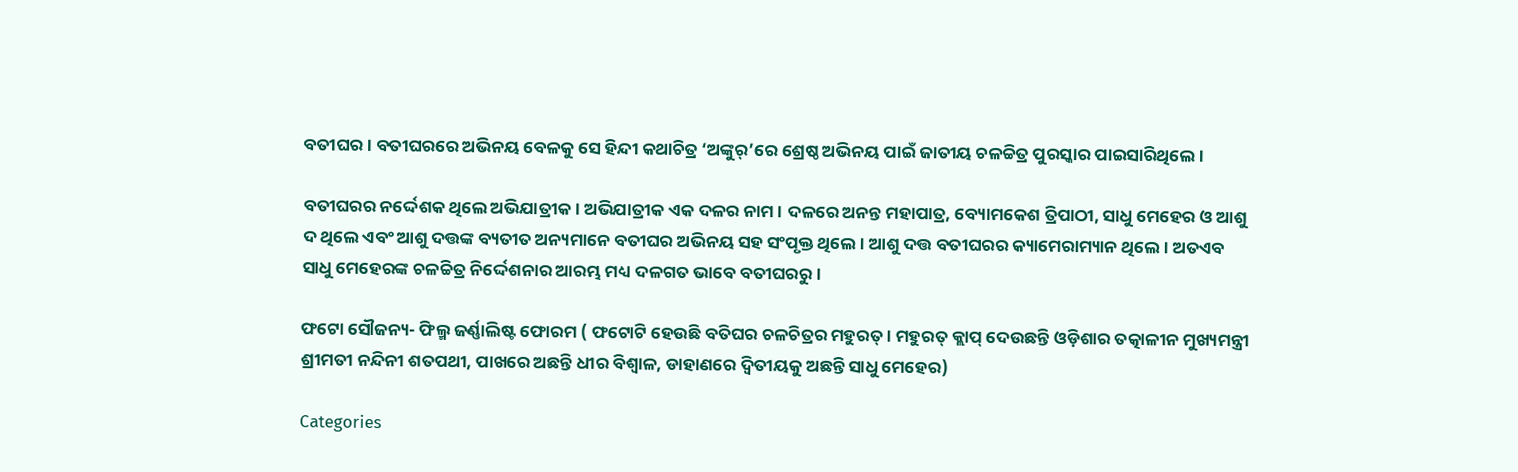ବତୀଘର। ବତୀଘରରେ ଅଭିନୟ ବେଳକୁ ସେ ହିନ୍ଦୀ କଥାଚିତ୍ର ‘ଅଙ୍କୁର୍‌’ରେ ଶ୍ରେଷ୍ଠ ଅଭିନୟ ପାଇଁ ଜାତୀୟ ଚଳଚ୍ଚିତ୍ର ପୁରସ୍କାର ପାଇସାରିଥିଲେ।

ବତୀଘରର ନର୍ଦ୍ଦେଶକ ଥିଲେ ଅଭିଯାତ୍ରୀକ। ଅଭିଯାତ୍ରୀକ ଏକ ଦଳର ନାମ। ଦଳରେ ଅନନ୍ତ ମହାପାତ୍ର, ବ୍ୟୋମକେଶ ତ୍ରିପାଠୀ, ସାଧୁ ମେହେର ଓ ଆଶୁ ଦ ଥିଲେ ଏବଂ ଆଶୁ ଦତ୍ତଙ୍କ ବ୍ୟତୀତ ଅନ୍ୟମାନେ ବତୀଘର ଅଭିନୟ ସହ ସଂପୃକ୍ତ ଥିଲେ। ଆଶୁ ଦତ୍ତ ବତୀଘରର କ୍ୟାମେରାମ୍ୟାନ ଥିଲେ। ଅତଏବ ସାଧୁ ମେହେରଙ୍କ ଚଳଚ୍ଚିତ୍ର ନିର୍ଦ୍ଦେଶନାର ଆରମ୍ଭ ମଧ୍ୟ ଦଳଗତ ଭାବେ ବତୀଘରରୁ।

ଫଟୋ ସୌଜନ୍ୟ- ଫିଲ୍ମ ଜର୍ଣ୍ଣାଲିଷ୍ଟ ଫୋରମ ( ଫଟୋଟି ହେଉଛି ବତିଘର ଚଳଚିତ୍ରର ମହୁରତ୍। ମହୁରତ୍ କ୍ଲାପ୍ ଦେଉଛନ୍ତି ଓଡ଼ିଶାର ତତ୍କାଳୀନ ମୁଖ୍ୟମନ୍ତ୍ରୀ ଶ୍ରୀମତୀ ନନ୍ଦିନୀ ଶତପଥୀ, ପାଖରେ ଅଛନ୍ତି ଧୀର ବିଶ୍ୱାଳ, ଡାହାଣରେ ଦ୍ୱିତୀୟକୁ ଅଛନ୍ତି ସାଧୁ ମେହେର)

Categories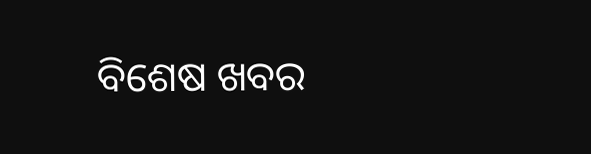ବିଶେଷ ଖବର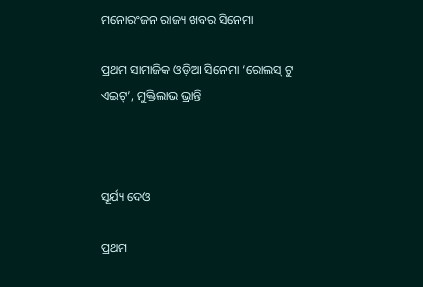ମନୋରଂଜନ ରାଜ୍ୟ ଖବର ସିନେମା

ପ୍ରଥମ ସାମାଜିକ ଓଡ଼ିଆ ସିନେମା ‘ରୋଲସ୍ ଟୁ ଏଇଟ୍‌’, ମୁକ୍ତିଲାଭ ଭ୍ରାନ୍ତି



ସୂର୍ଯ୍ୟ ଦେଓ

ପ୍ରଥମ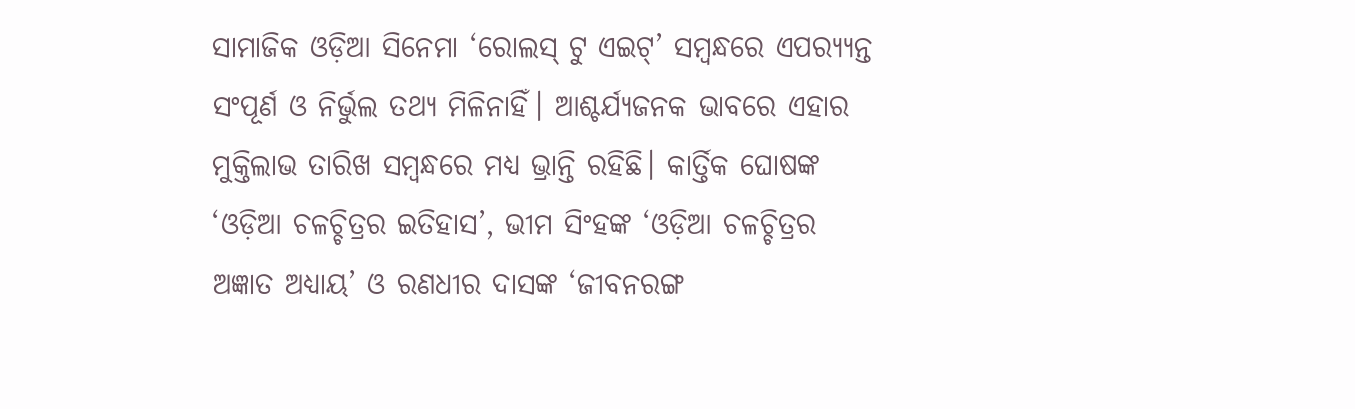ସାମାଜିକ ଓଡ଼ିଆ ସିନେମା ‘ରୋଲସ୍ ଟୁ ଏଇଟ୍‌’ ସମ୍ବନ୍ଧରେ ଏପର‌୍ୟ୍ୟନ୍ତ ସଂପୂର୍ଣ ଓ ନିର୍ଭୁଲ ତଥ୍ୟ ମିଳିନାହିଁ। ଆଶ୍ଚର୍ଯ୍ୟଜନକ ଭାବରେ ଏହାର ମୁକ୍ତିଲାଭ ତାରିଖ ସମ୍ବନ୍ଧରେ ମଧ୍ୟ ଭ୍ରାନ୍ତି ରହିଛି। କାର୍ତ୍ତିକ ଘୋଷଙ୍କ ‘ଓଡ଼ିଆ ଚଳଚ୍ଚିତ୍ରର ଇତିହାସ’, ଭୀମ ସିଂହଙ୍କ ‘ଓଡ଼ିଆ ଚଳଚ୍ଚିତ୍ରର ଅଜ୍ଞାତ ଅଧ୍ୟାୟ’ ଓ ରଣଧୀର ଦାସଙ୍କ ‘ଜୀବନରଙ୍ଗ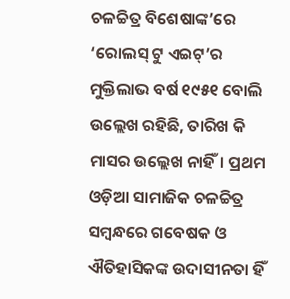ଚଳଚ୍ଚିତ୍ର ବିଶେଷାଙ୍କ’ରେ ‘ରୋଲସ୍ ଟୁ ଏଇଟ୍‌’ର ମୁକ୍ତିଲାଭ ବର୍ଷ ୧୯୫୧ ବୋଲି ଉଲ୍ଲେଖ ରହିଛି, ତାରିଖ କି ମାସର ଉଲ୍ଲେଖ ନାହିଁ। ପ୍ରଥମ ଓଡ଼ିଆ ସାମାଜିକ ଚଳଚ୍ଚିତ୍ର ସମ୍ବନ୍ଧରେ ଗବେଷକ ଓ ଐତିହାସିକଙ୍କ ଉଦାସୀନତା ହିଁ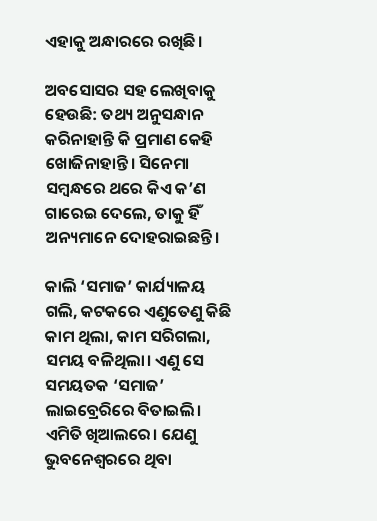ଏହାକୁ ଅନ୍ଧାରରେ ରଖିଛି।

ଅବସୋସର ସହ ଲେଖିବାକୁ ହେଉଛି: ତଥ୍ୟ ଅନୁସନ୍ଧାନ କରିନାହାନ୍ତି କି ପ୍ରମାଣ କେହି ଖୋଜିନାହାନ୍ତି। ସିନେମା ସମ୍ବନ୍ଧରେ ଥରେ କିଏ କ’ଣ ଗାରେଇ ଦେଲେ, ତାକୁ ହିଁ ଅନ୍ୟମାନେ ଦୋହରାଇଛନ୍ତି।

କାଲି ‘ସମାଜ’ କାର୍ଯ୍ୟାଳୟ ଗଲି, କଟକରେ ଏଣୁତେଣୁ କିଛି କାମ ଥିଲା, କାମ ସରିଗଲା, ସମୟ ବଳିଥିଲା। ଏଣୁ ସେ ସମୟତକ ‘ସମାଜ’ ଲାଇବ୍ରେରିରେ ବିତାଇଲି। ଏମିତି ଖିଆଲରେ। ଯେଣୁ ଭୁବନେଶ୍ୱରରେ ଥିବା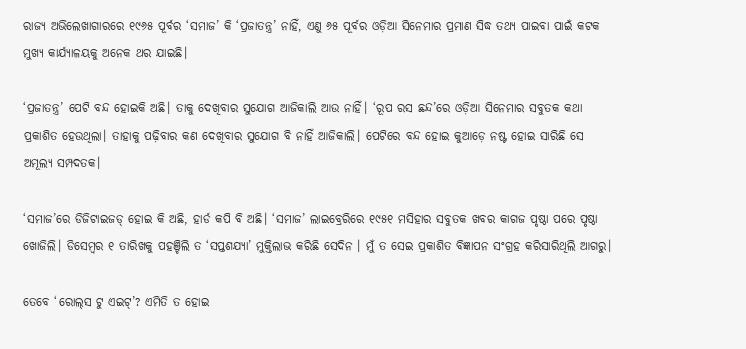ରାଜ୍ୟ ଅଭିଲେଖାଗାରରେ ୧୯୬୫ ପୂର୍ବର ‘ସମାଜ’ କି ‘ପ୍ରଜାତନ୍ତ୍ର’ ନାହିଁ, ଏଣୁ ୬୫ ପୂର୍ବର ଓଡ଼ିଆ ସିନେମାର ପ୍ରମାଣ ସିଦ୍ଧ ତଥ୍ୟ ପାଇବା ପାଇଁ କଟକ ମୁଖ୍ୟ କାର୍ଯ୍ୟାଳୟକୁ ଅନେକ ଥର ଯାଇଛି।

‘ପ୍ରଜାତନ୍ତ୍ର’ ପେଟି ବନ୍ଦ ହୋଇକି ଅଛି। ତାକୁ ଦେଖିବାର ସୁଯୋଗ ଆଜିକାଲି ଆଉ ନାହିଁ। ‘ରୂପ ରସ ଛନ୍ଦ’ରେ ଓଡ଼ିଆ ସିନେମାର ସବୁତକ କଥା ପ୍ରକାଶିତ ହେଉଥିଲା। ତାହାକୁ ପଢ଼ିବାର କଣ ଦେଖିବାର ସୁଯୋଗ ବି ନାହିଁ ଆଜିକାଲି। ପେଟିରେ ବନ୍ଦ ହୋଇ କୁଆଡ଼େ ନଷ୍ଟ ହୋଇ ସାରିଛି ସେ ଅମୂଲ୍ୟ ସମ୍ପଦତକ।

‘ସମାଜ’ରେ ଡିଜିଟାଇଜଡ୍ ହୋଇ କି ଅଛି, ହାର୍ଡ କପି ବି ଅଛି। ‘ସମାଜ’ ଲାଇବ୍ରେରିରେ ୧୯୫୧ ମସିହାର ସବୁତକ ଖବର କାଗଜ ପୃଷ୍ଠା ପରେ ପୃଷ୍ଠା ଖୋଜିଲି। ଡିସେମ୍ବର ୧ ତାରିଖକୁ ପହଞ୍ଚିଲି ତ ‘ସପ୍ତଶଯ୍ୟା’ ମୁକ୍ତିଲାଭ କରିଛି ସେଦିନ । ମୁଁ ତ ସେଇ ପ୍ରକାଶିତ ବିଜ୍ଞାପନ ସଂଗ୍ରହ କରିସାରିଥିଲି ଆଗରୁ।

ତେବେ ‘ରୋଲ୍‌ସ ଟୁ ଏଇଟ୍‌’? ଏମିତି ତ ହୋଇ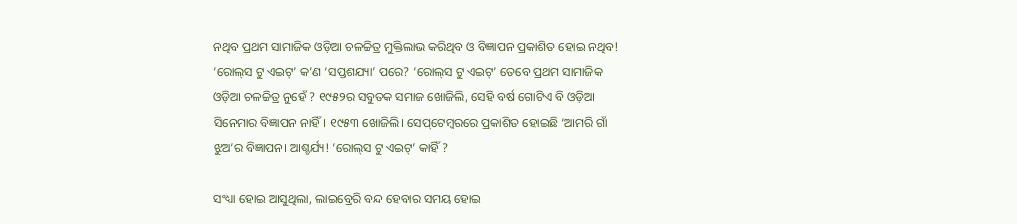ନଥିବ ପ୍ରଥମ ସାମାଜିକ ଓଡ଼ିଆ ଚଳଚ୍ଚିତ୍ର ମୁକ୍ତିଲାଭ କରିଥିବ ଓ ବିଜ୍ଞାପନ ପ୍ରକାଶିତ ହୋଇ ନଥିବ! ‘ରୋଲ୍‌ସ ଟୁ ଏଇଟ୍‌’ କ’ଣ ‘ସପ୍ତଶଯ୍ୟା’ ପରେ? ‘ରୋଲ୍‌ସ ଟୁ ଏଇଟ୍‌’ ତେବେ ପ୍ରଥମ ସାମାଜିକ ଓଡ଼ିଆ ଚଳଚ୍ଚିତ୍ର ନୁହେଁ ? ୧୯୫୨ର ସବୁତକ ସମାଜ ଖୋଜିଲି, ସେହି ବର୍ଷ ଗୋଟିଏ ବି ଓଡ଼ିଆ ସିନେମାର ବିଜ୍ଞାପନ ନାହିଁ। ୧୯୫୩ ଖୋଜିଲି। ସେପ୍‌ଟେମ୍ବରରେ ପ୍ରକାଶିତ ହୋଇଛି ‘ଆମରି ଗାଁ ଝୁଅ’ର ବିଜ୍ଞାପନ। ଆଶ୍ଚର୍ଯ୍ୟ! ‘ରୋଲ୍‌ସ ଟୁ ଏଇଟ୍‌’ କାହିଁ ?

ସଂଧ୍ୟା ହୋଇ ଆସୁଥିଲା, ଲାଇବ୍ରେରି ବନ୍ଦ ହେବାର ସମୟ ହୋଇ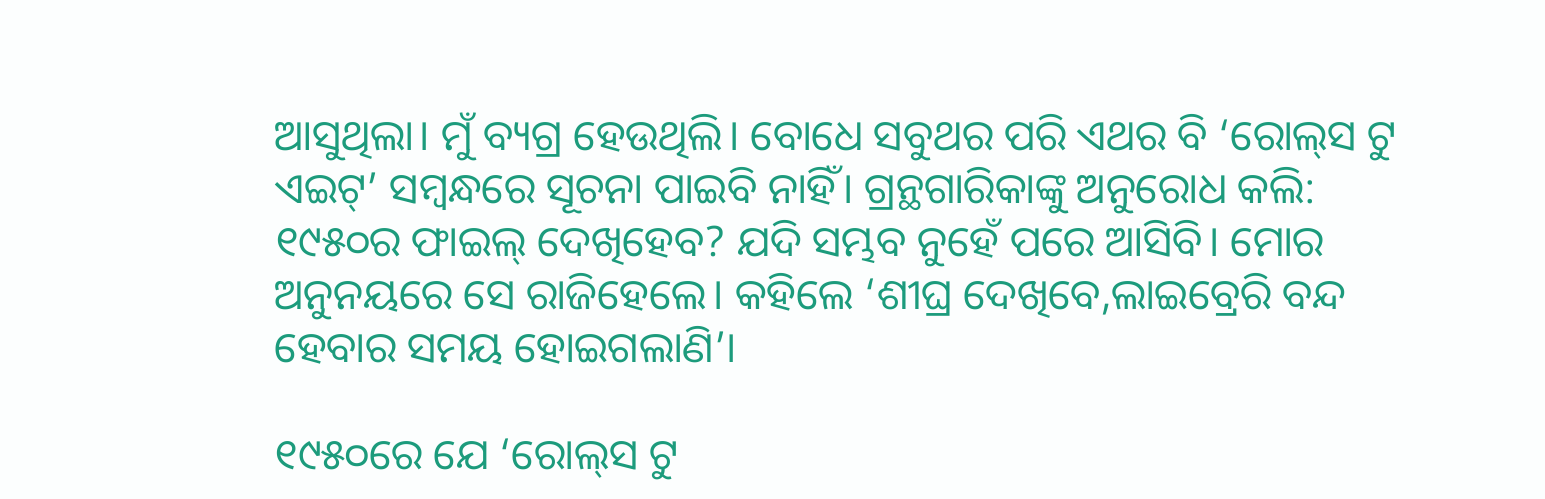ଆସୁଥିଲା। ମୁଁ ବ୍ୟଗ୍ର ହେଉଥିଲି। ବୋଧେ ସବୁଥର ପରି ଏଥର ବି ‘ରୋଲ୍‌ସ ଟୁ ଏଇଟ୍‌’ ସମ୍ବନ୍ଧରେ ସୂଚନା ପାଇବି ନାହିଁ। ଗ୍ରନ୍ଥଗାରିକାଙ୍କୁ ଅନୁରୋଧ କଲି: ୧୯୫୦ର ଫାଇଲ୍ ଦେଖିହେବ? ଯଦି ସମ୍ଭବ ନୁହେଁ ପରେ ଆସିବି। ମୋର ଅନୁନୟରେ ସେ ରାଜିହେଲେ। କହିଲେ ‘ଶୀଘ୍ର ଦେଖିବେ,ଲାଇବ୍ରେରି ବନ୍ଦ ହେବାର ସମୟ ହୋଇଗଲାଣି’।

୧୯୫୦ରେ ଯେ ‘ରୋଲ୍‌ସ ଟୁ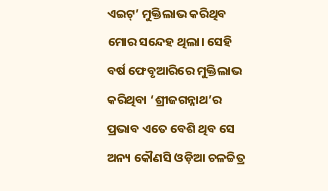ଏଇଟ୍‌’ ମୁକ୍ତିଲାଭ କରିଥିବ ମୋର ସନ୍ଦେହ ଥିଲା। ସେହି ବର୍ଷ ଫେବୃଆରିରେ ମୁକ୍ତିଲାଭ କରିଥିବା ‘ଶ୍ରୀଜଗନ୍ନାଥ’ର ପ୍ରଭାବ ଏତେ ବେଶି ଥିବ ସେ ଅନ୍ୟ କୌଣସି ଓଡ଼ିଆ ଚଳଚ୍ଚିତ୍ର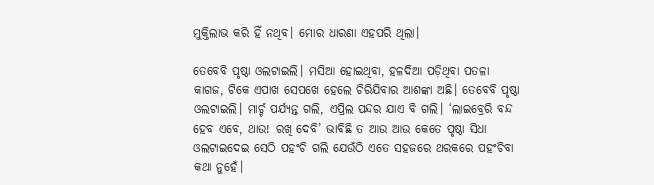ମୁକ୍ତିଲାଭ କରି ହିଁ ନଥିବ। ମୋର ଧାରଣା ଏହପରି ଥିଲା।

ତେବେବି ପୃଷ୍ଠା ଓଲଟାଇଲି। ମସିଆ ହୋଇଥିବା, ହଳଦିଆ ପଡ଼ିଥିବା ପତଳା କାଗଜ, ଟିକେ ଏପାଖ ସେପଖେ ହେଲେ ଚିରିଯିବାର ଆଶଙ୍କା ଅଛି। ତେବେବି ପୃଷ୍ଠା ଓଲଟାଇଲି। ମାର୍ଚ୍ଚ ପର୍ଯ୍ୟନ୍ତ ଗଲି, ଏପ୍ରିଲ ପନ୍ଦର ଯାଏ ବି ଗଲି। ‘ଲାଇବ୍ରେରି ବନ୍ଦ ହେବ ଏବେ, ଥାଉ! ରଖି ଦେବି’ ଭାବିଛି ତ ଆଉ ଆଉ କେତେ ପୃଷ୍ଠା ସିଧା ଓଲଟାଇଦେଇ ସେଠି ପହଂଚି ଗଲି ଯେଉଁଠି ଏତେ ସହଜରେ ଥରକରେ ପହଂଚିବା କଥା ନୁହେଁ।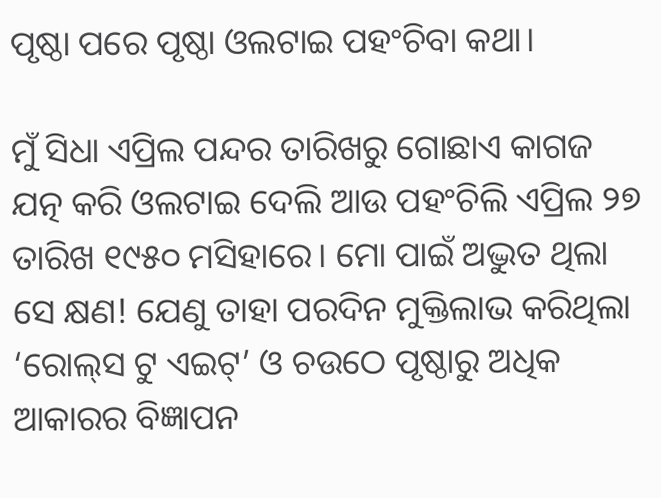ପୃଷ୍ଠା ପରେ ପୃଷ୍ଠା ଓଲଟାଇ ପହଂଚିବା କଥା।

ମୁଁ ସିଧା ଏପ୍ରିଲ ପନ୍ଦର ତାରିଖରୁ ଗୋଛାଏ କାଗଜ ଯତ୍ନ କରି ଓଲଟାଇ ଦେଲି ଆଉ ପହଂଚିଲି ଏପ୍ରିଲ ୨୭ ତାରିଖ ୧୯୫୦ ମସିହାରେ। ମୋ ପାଇଁ ଅଦ୍ଭୁତ ଥିଲା ସେ କ୍ଷଣ! ଯେଣୁ ତାହା ପରଦିନ ମୁକ୍ତିଲାଭ କରିଥିଲା ‘ରୋଲ୍‌ସ ଟୁ ଏଇଟ୍‌’ ଓ ଚଉଠେ ପୃଷ୍ଠାରୁ ଅଧିକ ଆକାରର ବିଜ୍ଞାପନ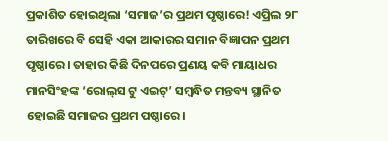ପ୍ରକାଶିତ ହୋଇଥିଲା ‘ସମାଜ’ର ପ୍ରଥମ ପୃଷ୍ଠାରେ! ଏପ୍ରିଲ ୨୮ ତାରିଖରେ ବି ସେହି ଏକା ଆକାରର ସମାନ ବିଜ୍ଞାପନ ପ୍ରଥମ ପୃଷ୍ଠାରେ। ତାହାର କିଛି ଦିନପରେ ପ୍ରଣୟ କବି ମାୟାଧର ମାନସିଂହଙ୍କ ‘ରୋଲ୍‌ସ ଟୁ ଏଇଟ୍‌’ ସମ୍ବନ୍ଧିତ ମନ୍ତବ୍ୟ ସ୍ଥାନିତ ହୋଇଛି ସମାଜର ପ୍ରଥମ ପଷ୍ଠାରେ।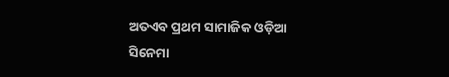ଅତଏବ ପ୍ରଥମ ସାମାଜିକ ଓଡ଼ିଆ ସିନେମା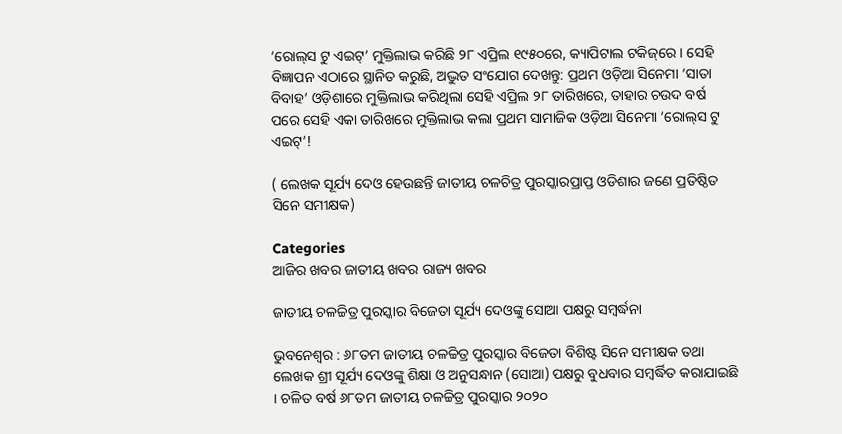‘ରୋଲ୍‌ସ ଟୁ ଏଇଟ୍‌’ ମୁକ୍ତିଲାଭ କରିଛି ୨୮ ଏପ୍ରିଲ ୧୯୫୦ରେ, କ୍ୟାପିଟାଲ ଟକିଜ୍‌ରେ। ସେହି ବିଜ୍ଞାପନ ଏଠାରେ ସ୍ଥାନିତ କରୁଛି, ଅଦ୍ଭୁତ ସଂଯୋଗ ଦେଖନ୍ତୁ: ପ୍ରଥମ ଓଡ଼ିଆ ସିନେମା ‘ସାତା ବିବାହ’ ଓଡ଼ିଶାରେ ମୁକ୍ତିଲାଭ କରିଥିଲା ସେହି ଏପ୍ରିଲ ୨୮ ତାରିଖରେ, ତାହାର ଚଉଦ ବର୍ଷ ପରେ ସେହି ଏକା ତାରିଖରେ ମୁକ୍ତିଲାଭ କଲା ପ୍ରଥମ ସାମାଜିକ ଓଡ଼ିଆ ସିନେମା ‘ରୋଲ୍‌ସ ଟୁ ଏଇଟ୍‌’!

( ଲେଖକ ସୂର୍ଯ୍ୟ ଦେଓ ହେଉଛନ୍ତି ଜାତୀୟ ଚଳଚିତ୍ର ପୁରସ୍କାରପ୍ରାପ୍ତ ଓଡିଶାର ଜଣେ ପ୍ରତିଷ୍ଠିତ ସିନେ ସମୀକ୍ଷକ)

Categories
ଆଜିର ଖବର ଜାତୀୟ ଖବର ରାଜ୍ୟ ଖବର

ଜାତୀୟ ଚଳଚ୍ଚିତ୍ର ପୁରସ୍କାର ବିଜେତା ସୂର୍ଯ୍ୟ ଦେଓଙ୍କୁ ସୋଆ ପକ୍ଷରୁ ସମ୍ବର୍ଦ୍ଧନା

ଭୁବନେଶ୍ୱର : ୬୮ତମ ଜାତୀୟ ଚଳଚ୍ଚିତ୍ର ପୁରସ୍କାର ବିଜେତା ବିଶିଷ୍ଟ ସିନେ ସମୀକ୍ଷକ ତଥା ଲେଖକ ଶ୍ରୀ ସୂର୍ଯ୍ୟ ଦେଓଙ୍କୁ ଶିକ୍ଷା ଓ ଅନୁସନ୍ଧାନ (ସୋଆ) ପକ୍ଷରୁ ବୁଧବାର ସମ୍ବର୍ଦ୍ଧିତ କରାଯାଇଛି । ଚଳିତ ବର୍ଷ ୬୮ତମ ଜାତୀୟ ଚଳଚ୍ଚିତ୍ର ପୁରସ୍କାର ୨୦୨୦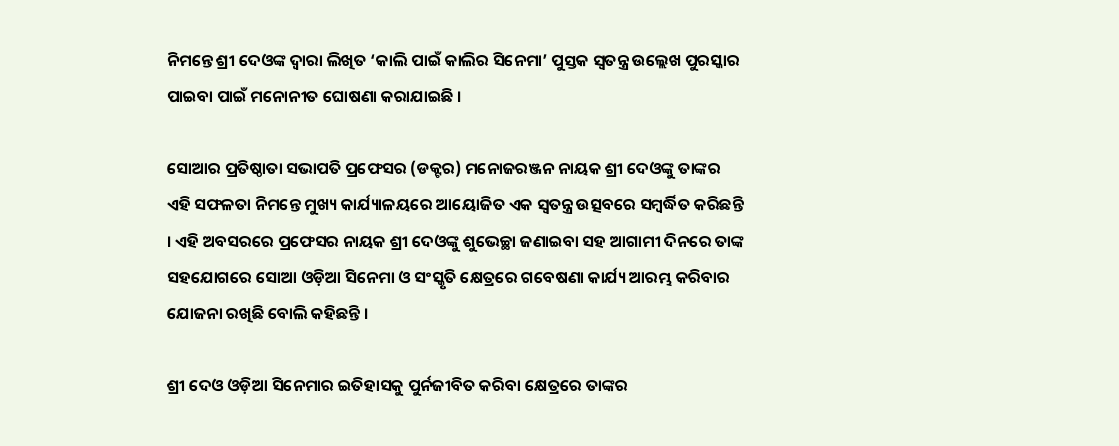ନିମନ୍ତେ ଶ୍ରୀ ଦେଓଙ୍କ ଦ୍ୱାରା ଲିଖିତ ‘କାଲି ପାଇଁ କାଲିର ସିନେମା’ ପୁସ୍ତକ ସ୍ୱତନ୍ତ୍ର ଉଲ୍ଲେଖ ପୁରସ୍କାର ପାଇବା ପାଇଁ ମନୋନୀତ ଘୋଷଣା କରାଯାଇଛି ।

ସୋଆର ପ୍ରତିଷ୍ଠାତା ସଭାପତି ପ୍ରଫେସର (ଡକ୍ଟର) ମନୋଜରଞ୍ଜନ ନାୟକ ଶ୍ରୀ ଦେଓଙ୍କୁ ତାଙ୍କର ଏହି ସଫଳତା ନିମନ୍ତେ ମୁଖ୍ୟ କାର୍ଯ୍ୟାଳୟରେ ଆୟୋଜିତ ଏକ ସ୍ୱତନ୍ତ୍ର ଉତ୍ସବରେ ସମ୍ବର୍ଦ୍ଧିତ କରିଛନ୍ତି । ଏହି ଅବସରରେ ପ୍ରଫେସର ନାୟକ ଶ୍ରୀ ଦେଓଙ୍କୁ ଶୁଭେଚ୍ଛା ଜଣାଇବା ସହ ଆଗାମୀ ଦିନରେ ତାଙ୍କ ସହଯୋଗରେ ସୋଆ ଓଡ଼ିଆ ସିନେମା ଓ ସଂସ୍କୃତି କ୍ଷେତ୍ରରେ ଗବେଷଣା କାର୍ଯ୍ୟ ଆରମ୍ଭ କରିବାର ଯୋଜନା ରଖିଛି ବୋଲି କହିଛନ୍ତି ।

ଶ୍ରୀ ଦେଓ ଓଡ଼ିଆ ସିନେମାର ଇତିହାସକୁ ପୁର୍ନଜୀବିତ କରିବା କ୍ଷେତ୍ରରେ ତାଙ୍କର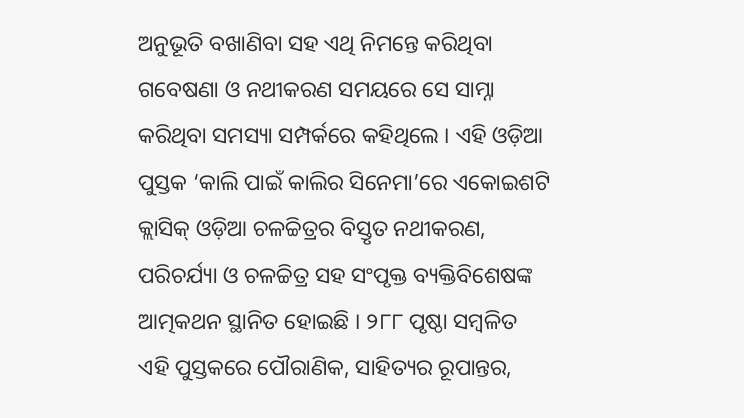ଅନୁଭୂତି ବଖାଣିବା ସହ ଏଥି ନିମନ୍ତେ କରିଥିବା ଗବେଷଣା ଓ ନଥୀକରଣ ସମୟରେ ସେ ସାମ୍ନା କରିଥିବା ସମସ୍ୟା ସମ୍ପର୍କରେ କହିଥିଲେ । ଏହି ଓଡ଼ିଆ ପୁସ୍ତକ ‘କାଲି ପାଇଁ କାଲିର ସିନେମା’ରେ ଏକୋଇଶଟି କ୍ଲାସିକ୍ ଓଡ଼ିଆ ଚଳଚ୍ଚିତ୍ରର ବିସ୍ତୃତ ନଥୀକରଣ, ପରିଚର୍ଯ୍ୟା ଓ ଚଳଚ୍ଚିତ୍ର ସହ ସଂପୃକ୍ତ ବ୍ୟକ୍ତିବିଶେଷଙ୍କ ଆତ୍ମକଥନ ସ୍ଥାନିତ ହୋଇଛି । ୨୮୮ ପୃଷ୍ଠା ସମ୍ବଳିତ ଏହି ପୁସ୍ତକରେ ପୌରାଣିକ, ସାହିତ୍ୟର ରୂପାନ୍ତର,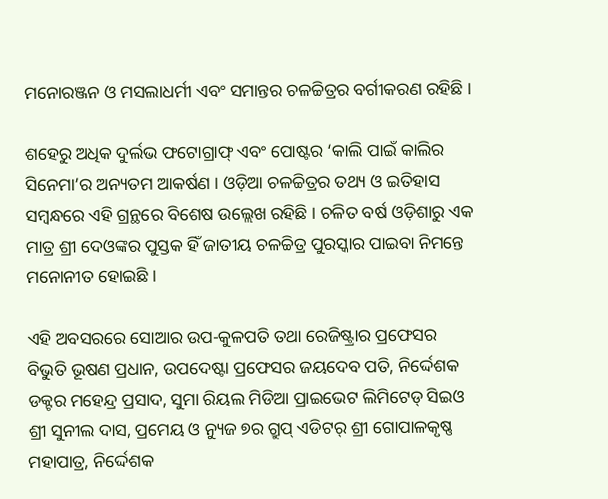ମନୋରଞ୍ଜନ ଓ ମସଲାଧର୍ମୀ ଏବଂ ସମାନ୍ତର ଚଳଚ୍ଚିତ୍ରର ବର୍ଗୀକରଣ ରହିଛି ।

ଶହେରୁ ଅଧିକ ଦୁର୍ଲଭ ଫଟୋଗ୍ରାଫ୍ ଏବଂ ପୋଷ୍ଟର ‘କାଲି ପାଇଁ କାଲିର ସିନେମା’ର ଅନ୍ୟତମ ଆକର୍ଷଣ । ଓଡ଼ିଆ ଚଳଚ୍ଚିତ୍ରର ତଥ୍ୟ ଓ ଇତିହାସ ସମ୍ବନ୍ଧରେ ଏହି ଗ୍ରନ୍ଥରେ ବିଶେଷ ଉଲ୍ଲେଖ ରହିଛି । ଚଳିତ ବର୍ଷ ଓଡ଼ିଶାରୁ ଏକ ମାତ୍ର ଶ୍ରୀ ଦେଓଙ୍କର ପୁସ୍ତକ ହିଁ ଜାତୀୟ ଚଳଚ୍ଚିତ୍ର ପୁରସ୍କାର ପାଇବା ନିମନ୍ତେ ମନୋନୀତ ହୋଇଛି ।

ଏହି ଅବସରରେ ସୋଆର ଉପ-କୁଳପତି ତଥା ରେଜିଷ୍ଟ୍ରାର ପ୍ରଫେସର ବିଭୁତି ଭୂଷଣ ପ୍ରଧାନ, ଉପଦେଷ୍ଟା ପ୍ରଫେସର ଜୟଦେବ ପତି, ନିର୍ଦ୍ଦେଶକ ଡକ୍ଟର ମହେନ୍ଦ୍ର ପ୍ରସାଦ, ସୁମା ରିୟଲ ମିଡିଆ ପ୍ରାଇଭେଟ ଲିମିଟେଡ୍ ସିଇଓ ଶ୍ରୀ ସୁନୀଲ ଦାସ, ପ୍ରମେୟ ଓ ନ୍ୟୁଜ ୭ର ଗ୍ରୁପ୍ ଏଡିଟର୍ ଶ୍ରୀ ଗୋପାଳକୃଷ୍ଣ ମହାପାତ୍ର, ନିର୍ଦ୍ଦେଶକ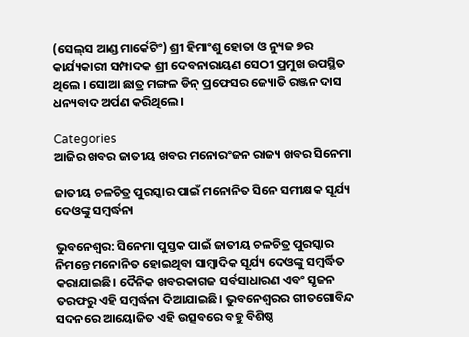(ସେଲ୍‌ସ ଆଣ୍ଡ ମାର୍କେଟିଂ) ଶ୍ରୀ ହିମାଂଶୁ ହୋତା ଓ ନ୍ୟୁଜ ୭ର କାର୍ଯ୍ୟକାରୀ ସମ୍ପାଦକ ଶ୍ରୀ ଦେବନାରାୟଣ ସେଠୀ ପ୍ରମୁଖ ଉପସ୍ଥିତ ଥିଲେ । ସୋଆ ଛାତ୍ର ମଙ୍ଗଳ ଡିନ୍ ପ୍ରଫେସର ଜ୍ୟୋତି ରଞ୍ଜନ ଦାସ ଧନ୍ୟବାଦ ଅର୍ପଣ କରିଥିଲେ।

Categories
ଆଜିର ଖବର ଜାତୀୟ ଖବର ମନୋରଂଜନ ରାଜ୍ୟ ଖବର ସିନେମା

ଜାତୀୟ ଚଳଚିତ୍ର ପୁରସ୍କାର ପାଇଁ ମନୋନିତ ସିନେ ସମୀକ୍ଷକ ସୂର୍ଯ୍ୟ ଦେଓଙ୍କୁ ସମ୍ବର୍ଦ୍ଧନା

ଭୁବନେଶ୍ବର: ସିନେମା ପୁସ୍ତକ ପାଇଁ ଜାତୀୟ ଚଳଚିତ୍ର ପୁରସ୍କାର ନିମନ୍ତେ ମନୋନିତ ହୋଇଥିବା ସାମ୍ବାଦିକ ସୂର୍ଯ୍ୟ ଦେଓଙ୍କୁ ସମ୍ବର୍ଦ୍ଧିତ କରାଯାଇଛି। ଦୈନିକ ଖବରକାଗଜ ସର୍ବସାଧାରଣ ଏବଂ ସୃଜନ ତରଫରୁ ଏହି ସମ୍ବର୍ଦ୍ଧନା ଦିଆଯାଇଛି। ଭୁବନେଶ୍ବରର ଗୀତଗୋବିନ୍ଦ ସଦନରେ ଆୟୋଜିତ ଏହି ଉତ୍ସବରେ ବହୁ ବିଶିଷ୍ଠ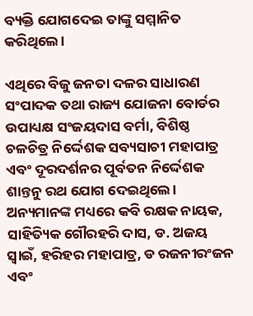ବ୍ୟକ୍ତି ଯୋଗଦେଇ ତାଙ୍କୁ ସମ୍ମାନିତ କରିଥିଲେ।

ଏଥିରେ ବିଜୁ ଜନତା ଦଳର ସାଧାରଣ ସଂପାଦକ ତଥା ରାଜ୍ୟ ଯୋଜନା ବୋର୍ଡର ଉପାଧ୍ୟକ୍ଷ ସଂଜୟଦାସ ବର୍ମା, ବିଶିଷ୍ଠ ଚଳଚିତ୍ର ନିର୍ଦ୍ଦେଶକ ସବ୍ୟସାଚୀ ମହାପାତ୍ର ଏବଂ ଦୂରଦର୍ଶନର ପୂର୍ବତନ ନିର୍ଦ୍ଦେଶକ ଶାନ୍ତନୁ ରଥ ଯୋଗ ଦେଇଥିଲେ। ଅନ୍ୟମାନଙ୍କ ମଧ୍ୟରେ କବି ରକ୍ଷକ ନାୟକ, ସାହିତ୍ୟିକ ଗୌରହରି ଦାସ, ଡ. ଅଜୟ ସ୍ବାଇଁ, ହରିହର ମହାପାତ୍ର, ଡ ରଜନୀରଂଜନ ଏବଂ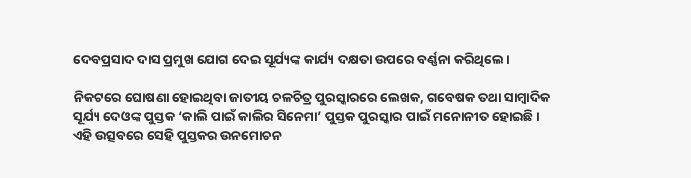ଦେବପ୍ରସାଦ ଦାସ ପ୍ରମୁଖ ଯୋଗ ଦେଇ ସୂର୍ଯ୍ୟଙ୍କ କାର୍ଯ୍ୟ ଦକ୍ଷତା ଉପରେ ବର୍ଣ୍ଣନା କରିଥିଲେ।

ନିକଟରେ ଘୋଷଣା ହୋଇଥିବା ଜାତୀୟ ଚଳଚିତ୍ର ପୁରସ୍କାରରେ ଲେଖକ, ଗବେଷକ ତଥା ସାମ୍ବାଦିକ ସୂର୍ଯ୍ୟ ଦେଓଙ୍କ ପୁସ୍ତକ ‘କାଲି ପାଇଁ କାଲିର ସିନେମା’ ପୁସ୍ତକ ପୁରସ୍କାର ପାଇଁ ମନୋନୀତ ହୋଇଛି। ଏହି ଉତ୍ସବରେ ସେହି ପୁସ୍ତକର ଉନମୋଚନ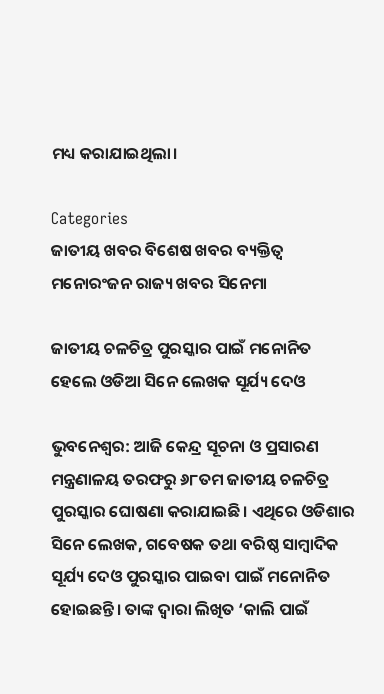ମଧ୍ୟ କରାଯାଇଥିଲା।

Categories
ଜାତୀୟ ଖବର ବିଶେଷ ଖବର ବ୍ୟକ୍ତିତ୍ୱ ମନୋରଂଜନ ରାଜ୍ୟ ଖବର ସିନେମା

ଜାତୀୟ ଚଳଚିତ୍ର ପୁରସ୍କାର ପାଇଁ ମନୋନିତ ହେଲେ ଓଡିଆ ସିନେ ଲେଖକ ସୂର୍ଯ୍ୟ ଦେଓ

ଭୁବନେଶ୍ବର: ଆଜି କେନ୍ଦ୍ର ସୂଚନା ଓ ପ୍ରସାରଣ ମନ୍ତ୍ରଣାଳୟ ତରଫରୁ ୬୮ତମ ଜାତୀୟ ଚଳଚିତ୍ର ପୁରସ୍କାର ଘୋଷଣା କରାଯାଇଛି। ଏଥିରେ ଓଡିଶାର ସିନେ ଲେଖକ, ଗବେଷକ ତଥା ବରିଷ୍ଠ ସାମ୍ବାଦିକ ସୂର୍ଯ୍ୟ ଦେଓ ପୁରସ୍କାର ପାଇବା ପାଇଁ ମନୋନିତ ହୋଇଛନ୍ତି। ତାଙ୍କ ଦ୍ବାରା ଲିଖିତ ‘କାଲି ପାଇଁ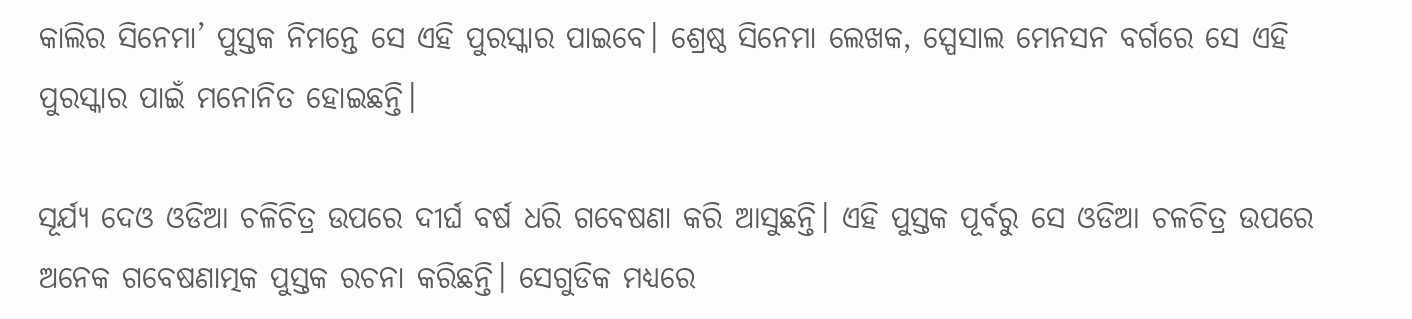କାଲିର ସିନେମା’ ପୁସ୍ତକ ନିମନ୍ତେ ସେ ଏହି ପୁରସ୍କାର ପାଇବେ। ଶ୍ରେଷ୍ଠ ସିନେମା ଲେଖକ, ସ୍ପେସାଲ ମେନସନ ବର୍ଗରେ ସେ ଏହି ପୁରସ୍କାର ପାଇଁ ମନୋନିତ ହୋଇଛନ୍ତି।

ସୂର୍ଯ୍ୟ ଦେଓ ଓଡିଆ ଚଳିଚିତ୍ର ଉପରେ ଦୀର୍ଘ ବର୍ଷ ଧରି ଗବେଷଣା କରି ଆସୁଛନ୍ତି। ଏହି ପୁସ୍ତକ ପୂର୍ବରୁ ସେ ଓଡିଆ ଚଳଚିତ୍ର ଉପରେ ଅନେକ ଗବେଷଣାତ୍ମକ ପୁସ୍ତକ ରଚନା କରିଛନ୍ତି। ସେଗୁଡିକ ମଧ୍ୟରେ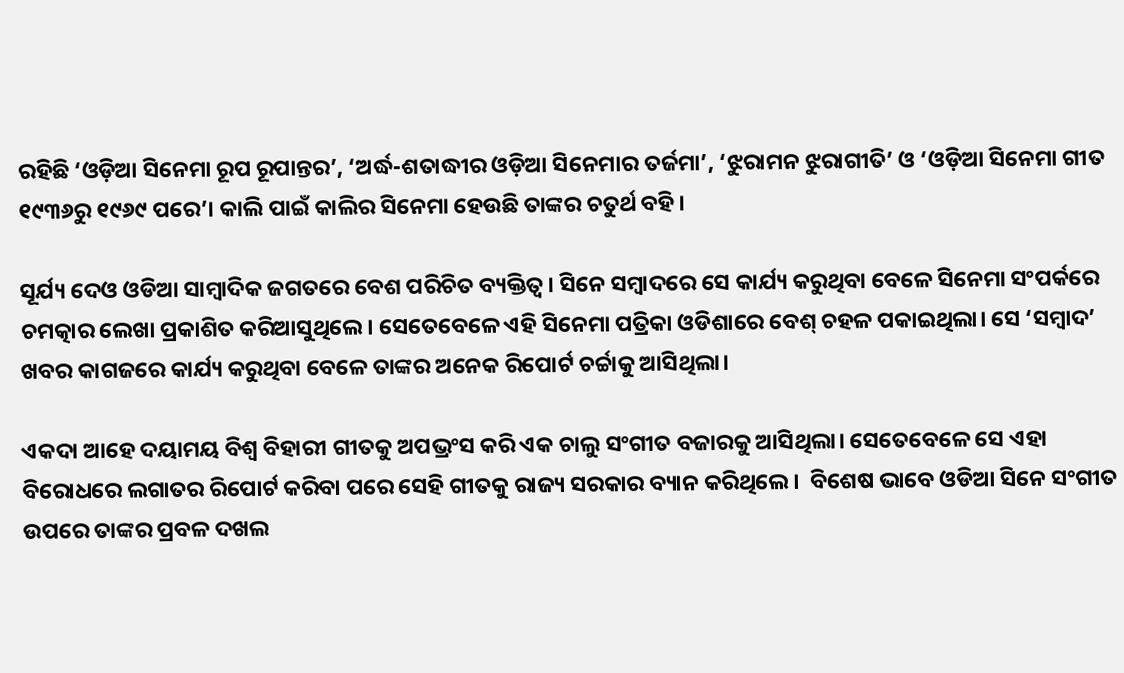ରହିଛି ‘ଓଡ଼ିଆ ସିନେମା ରୂପ ରୂପାନ୍ତର’, ‘ଅର୍ଦ୍ଧ-ଶତାଦ୍ଧୀର ଓଡ଼ିଆ ସିନେମାର ତର୍ଜମା’, ‘ଝୁରାମନ ଝୁରାଗୀତି’ ଓ ‘ଓଡ଼ିଆ ସିନେମା ଗୀତ ୧୯୩୬ରୁ ୧୯୬୯ ପରେ’। କାଲି ପାଇଁ କାଲିର ସିନେମା ହେଉଛି ତାଙ୍କର ଚତୁର୍ଥ ବହି।

ସୂର୍ଯ୍ୟ ଦେଓ ଓଡିଆ ସାମ୍ବାଦିକ ଜଗତରେ ବେଶ ପରିଚିତ ବ୍ୟକ୍ତିତ୍ବ। ସିନେ ସମ୍ବାଦରେ ସେ କାର୍ଯ୍ୟ କରୁଥିବା ବେଳେ ସିନେମା ସଂପର୍କରେ ଚମତ୍କାର ଲେଖା ପ୍ରକାଶିତ କରିଆସୁଥିଲେ। ସେତେବେଳେ ଏହି ସିନେମା ପତ୍ରିକା ଓଡିଶାରେ ବେଶ୍ ଚହଳ ପକାଇଥିଲା। ସେ ‘ସମ୍ବାଦ’ ଖବର କାଗଜରେ କାର୍ଯ୍ୟ କରୁଥିବା ବେଳେ ତାଙ୍କର ଅନେକ ରିପୋର୍ଟ ଚର୍ଚ୍ଚାକୁ ଆସିଥିଲା।

ଏକଦା ଆହେ ଦୟାମୟ ବିଶ୍ବ ବିହାରୀ ଗୀତକୁ ଅପଭ୍ରଂସ କରି ଏକ ଚାଲୁ ସଂଗୀତ ବଜାରକୁ ଆସିଥିଲା। ସେତେବେଳେ ସେ ଏହା ବିରୋଧରେ ଲଗାତର ରିପୋର୍ଟ କରିବା ପରେ ସେହି ଗୀତକୁ ରାଜ୍ୟ ସରକାର ବ୍ୟାନ କରିଥିଲେ।  ବିଶେଷ ଭାବେ ଓଡିଆ ସିନେ ସଂଗୀତ ଉପରେ ତାଙ୍କର ପ୍ରବଳ ଦଖଲ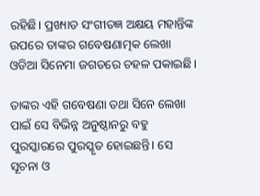ରହିଛି। ପ୍ରଖ୍ୟାତ ସଂଗୀତଜ୍ଞ ଅକ୍ଷୟ ମହାନ୍ତିଙ୍କ ଉପରେ ତାଙ୍କର ଗବେଷଣାତ୍ମକ ଲେଖା ଓଡିଆ ସିନେମା ଜଗତରେ ଚହଳ ପକାଇଛି।

ତାଙ୍କର ଏହି ଗବେଷଣା ତଥା ସିନେ ଲେଖା ପାଇଁ ସେ ବିଭିନ୍ନ ଅନୁଷ୍ଠାନରୁ ବହୁ ପୁରସ୍କାରରେ ପୁରସ୍କୃତ ହୋଇଛନ୍ତି। ସେ ସୂଚନା ଓ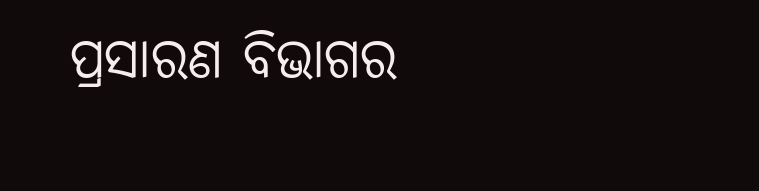ପ୍ରସାରଣ ବିଭାଗର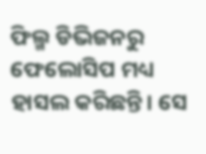ଫିଲ୍ମ ଡିଭିଜନରୁ ଫେଲୋସିପ ମଧ୍ୟ ହାସଲ କରିଛନ୍ତି। ସେ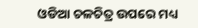ଓଡିଆ ଚଳଚିତ୍ର ଉପରେ ମଧ୍ୟ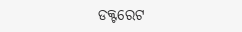ଡକ୍ଟରେଟ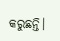କରୁଛନ୍ତି।